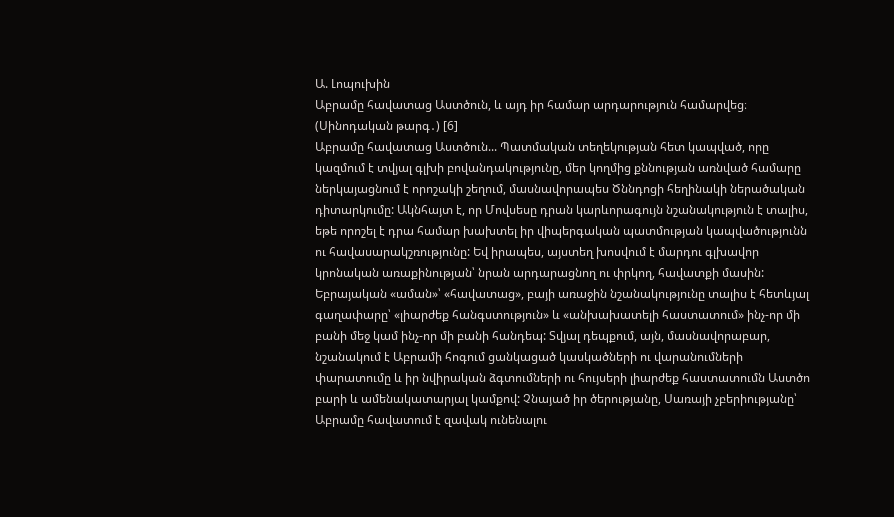Ա. Լոպուխին
Աբրամը հավատաց Աստծուն, և այդ իր համար արդարություն համարվեց։ (Սինոդական թարգ․) [6]
Աբրամը հավատաց Աստծուն... Պատմական տեղեկության հետ կապված, որը կազմում է տվյալ գլխի բովանդակությունը, մեր կողմից քննության առնված համարը ներկայացնում է որոշակի շեղում, մասնավորապես Ծննդոցի հեղինակի ներածական դիտարկումը: Ակնհայտ է, որ Մովսեսը դրան կարևորագույն նշանակություն է տալիս, եթե որոշել է դրա համար խախտել իր վիպերգական պատմության կապվածությունն ու հավասարակշռությունը: Եվ իրապես, այստեղ խոսվում է մարդու գլխավոր կրոնական առաքինության՝ նրան արդարացնող ու փրկող, հավատքի մասին: Եբրայական «աման»՝ «հավատաց», բայի առաջին նշանակությունը տալիս է հետևյալ գաղափարը՝ «լիարժեք հանգստություն» և «անխախատելի հաստատում» ինչ-որ մի բանի մեջ կամ ինչ-որ մի բանի հանդեպ: Տվյալ դեպքում, այն, մասնավորաբար, նշանակում է Աբրամի հոգում ցանկացած կասկածների ու վարանումների փարատումը և իր նվիրական ձգտումների ու հույսերի լիարժեք հաստատումն Աստծո բարի և ամենակատարյալ կամքով: Չնայած իր ծերությանը, Սառայի չբերիությանը՝ Աբրամը հավատում է զավակ ունենալու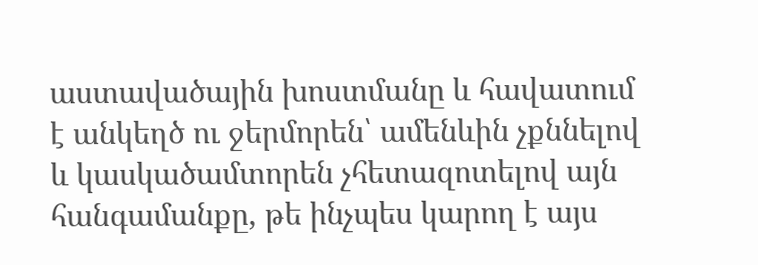աստավածային խոստմանը և հավատում է անկեղծ ու ջերմորեն՝ ամենևին չքննելով և կասկածամտորեն չհետազոտելով այն հանգամանքը, թե ինչպես կարող է այս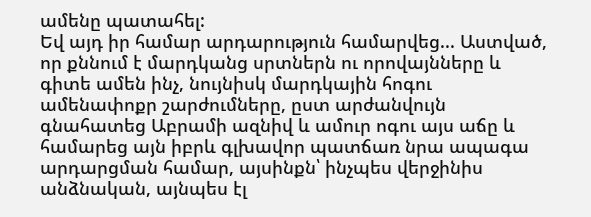ամենը պատահել:
Եվ այդ իր համար արդարություն համարվեց... Աստված, որ քննում է մարդկանց սրտներն ու որովայնները և գիտե ամեն ինչ, նույնիսկ մարդկային հոգու ամենափոքր շարժումները, ըստ արժանվույն գնահատեց Աբրամի ազնիվ և ամուր ոգու այս աճը և համարեց այն իբրև գլխավոր պատճառ նրա ապագա արդարցման համար, այսինքն՝ ինչպես վերջինիս անձնական, այնպես էլ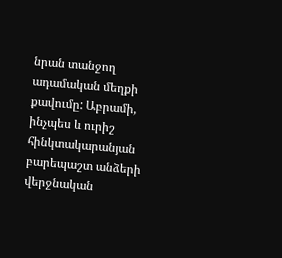նրան տանջող ադամական մեղքի քավումը: Աբրամի, ինչպես և ուրիշ հինկտակարանյան բարեպաշտ անձերի վերջնական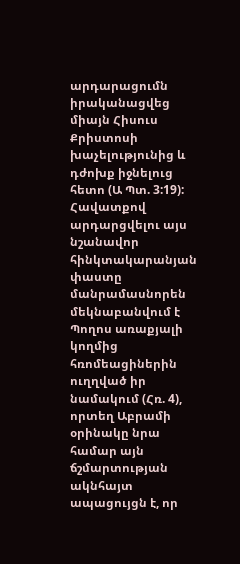արդարացումն իրականացվեց միայն Հիսուս Քրիստոսի խաչելությունից և դժոխք իջնելուց հետո (Ա Պտ. 3:19): Հավատքով արդարցվելու այս նշանավոր հինկտակարանյան փաստը մանրամասնորեն մեկնաբանվում է Պողոս առաքյալի կողմից հռոմեացիներին ուղղված իր նամակում (Հռ. 4), որտեղ Աբրամի օրինակը նրա համար այն ճշմարտության ակնհայտ ապացույցն է, որ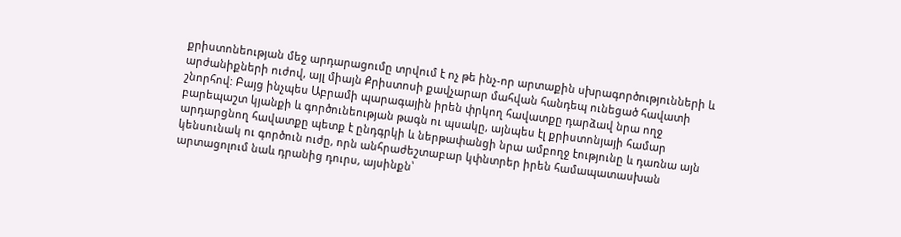քրիստոնեության մեջ արդարացումը տրվում է ոչ թե ինչ-որ արտաքին սխրագործությունների և արժանիքների ուժով, այլ միայն Քրիստոսի քավչարար մահվան հանդեպ ունեցած հավատի շնորհով: Բայց ինչպես Աբրամի պարագային իրեն փրկող հավատքը դարձավ նրա ողջ բարեպաշտ կյանքի և գործունեության թագն ու պսակը, այնպես էլ քրիստոնյայի համար արդարցնող հավատքը պետք է ընդգրկի և ներթափանցի նրա ամբողջ էությունը և դառնա այն կենսունակ ու գործուն ուժը, որն անհրաժեշտաբար կփնտրեր իրեն համապատասխան արտացոլում նաև դրանից դուրս, այսինքն՝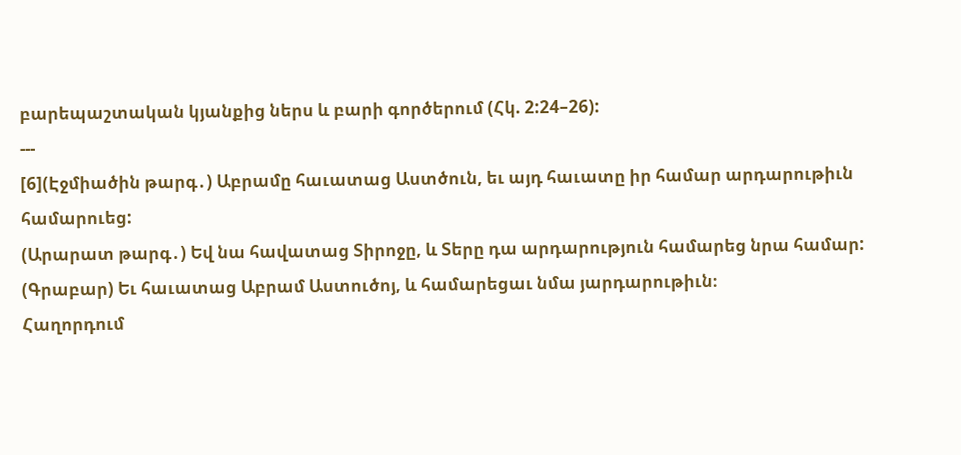բարեպաշտական կյանքից ներս և բարի գործերում (Հկ. 2:24–26):
---
[6](Էջմիածին թարգ․) Աբրամը հաւատաց Աստծուն, եւ այդ հաւատը իր համար արդարութիւն համարուեց:
(Արարատ թարգ․) Եվ նա հավատաց Տիրոջը, և Տերը դա արդարություն համարեց նրա համար:
(Գրաբար) Եւ հաւատաց Աբրամ Աստուծոյ, և համարեցաւ նմա յարդարութիւն։
Հաղորդում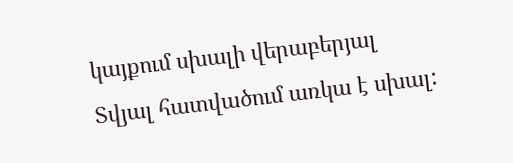կայքում սխալի վերաբերյալ
Տվյալ հատվածում առկա է սխալ: